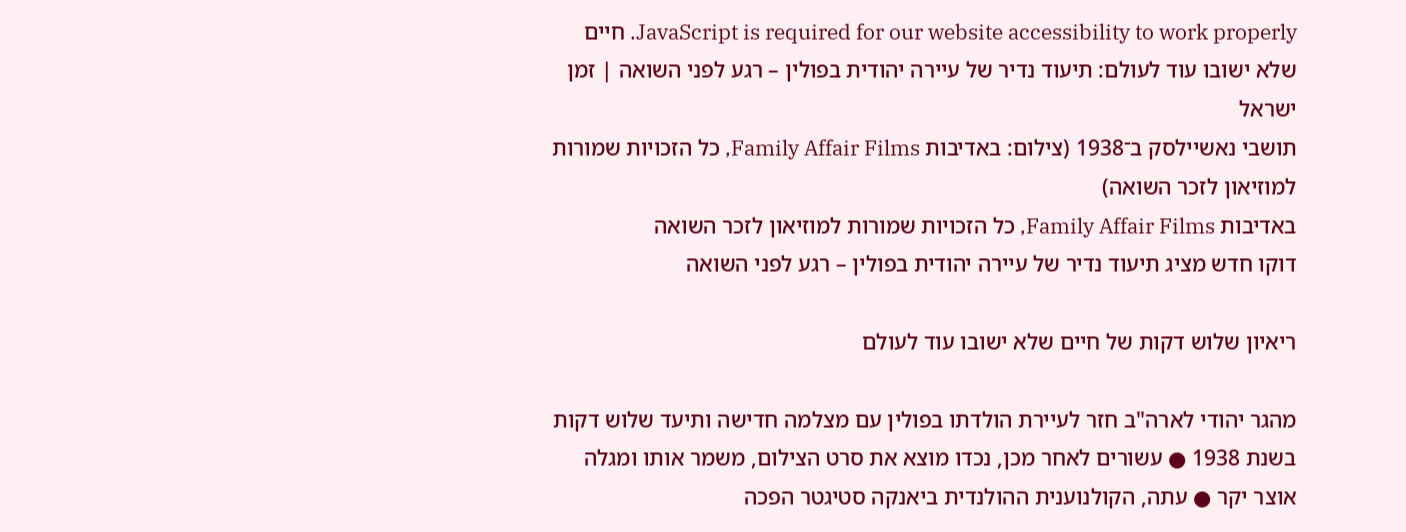JavaScript is required for our website accessibility to work properly. חיים שלא ישובו עוד לעולם: תיעוד נדיר של עיירה יהודית בפולין – רגע לפני השואה | זמן ישראל
תושבי נאשיילסק ב־1938 (צילום: באדיבות Family Affair Films, כל הזכויות שמורות למוזיאון לזכר השואה)
באדיבות Family Affair Films, כל הזכויות שמורות למוזיאון לזכר השואה
דוקו חדש מציג תיעוד נדיר של עיירה יהודית בפולין – רגע לפני השואה

ריאיון שלוש דקות של חיים שלא ישובו עוד לעולם

מהגר יהודי לארה"ב חזר לעיירת הולדתו בפולין עם מצלמה חדישה ותיעד שלוש דקות בשנת 1938 ● עשורים לאחר מכן, נכדו מוצא את סרט הצילום, משמר אותו ומגלה אוצר יקר ● עתה, הקולנוענית ההולנדית ביאנקה סטיגטר הפכה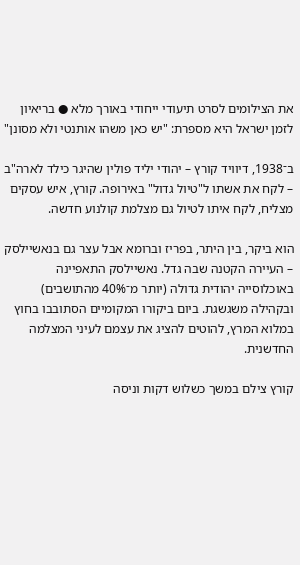את הצילומים לסרט תיעודי ייחודי באורך מלא ● בריאיון לזמן ישראל היא מספרת: "יש כאן משהו אותנטי ולא מסונן"

ב־1938, דיוויד קורץ – יהודי יליד פולין שהיגר כילד לארה"ב – לקח את אשתו ל"טיול גדול" באירופה. קורץ, איש עסקים מצליח, לקח איתו לטיול גם מצלמת קולנוע חדשה.

הוא ביקר, בין היתר, בפריז וברומא אבל עצר גם בנאשיילסק – העיירה הקטנה שבה גדל. נאשיילסק התאפיינה באוכלוסייה יהודית גדולה (יותר מ־40% מהתושבים) ובקהילה משגשגת. ביום ביקורו המקומיים הסתובבו בחוץ במלוא המרץ, להוטים להציג את עצמם לעיני המצלמה החדשנית.

קורץ צילם במשך כשלוש דקות וניסה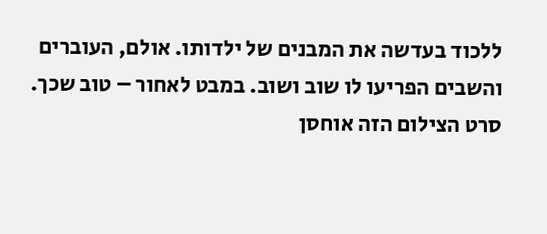ללכוד בעדשה את המבנים של ילדותו. אולם, העוברים והשבים הפריעו לו שוב ושוב. במבט לאחור – טוב שכך. סרט הצילום הזה אוחסן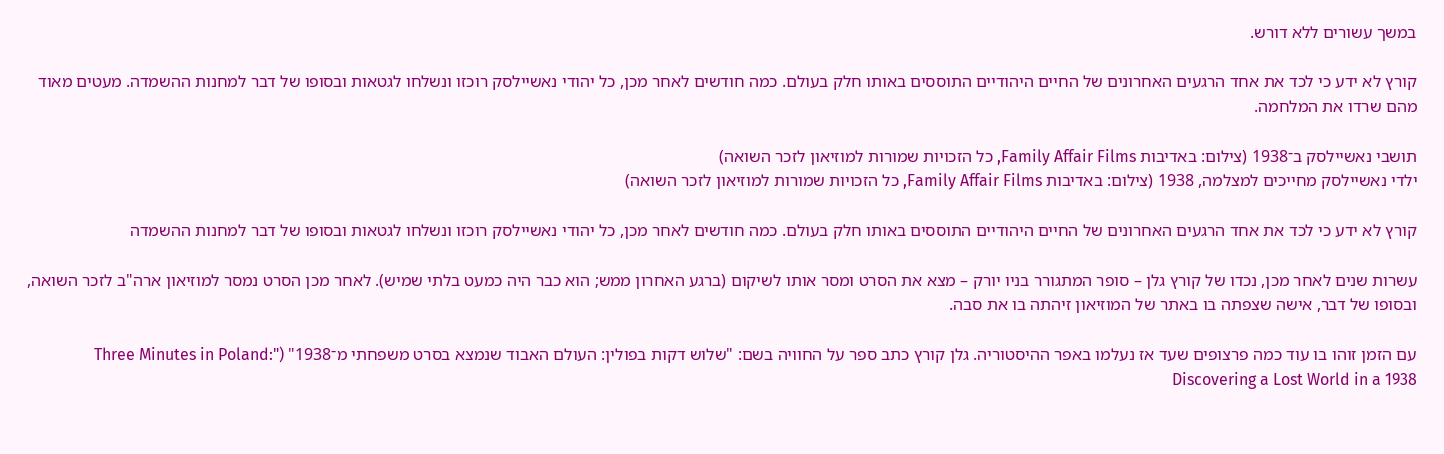במשך עשורים ללא דורש.

קורץ לא ידע כי לכד את אחד הרגעים האחרונים של החיים היהודיים התוססים באותו חלק בעולם. כמה חודשים לאחר מכן, כל יהודי נאשיילסק רוכזו ונשלחו לגטאות ובסופו של דבר למחנות ההשמדה. מעטים מאוד מהם שרדו את המלחמה.

תושבי נאשיילסק ב־1938 (צילום: באדיבות Family Affair Films, כל הזכויות שמורות למוזיאון לזכר השואה)
ילדי נאשיילסק מחייכים למצלמה, 1938 (צילום: באדיבות Family Affair Films, כל הזכויות שמורות למוזיאון לזכר השואה)

קורץ לא ידע כי לכד את אחד הרגעים האחרונים של החיים היהודיים התוססים באותו חלק בעולם. כמה חודשים לאחר מכן, כל יהודי נאשיילסק רוכזו ונשלחו לגטאות ובסופו של דבר למחנות ההשמדה

עשרות שנים לאחר מכן, נכדו של קורץ גלן – סופר המתגורר בניו יורק – מצא את הסרט ומסר אותו לשיקום (ברגע האחרון ממש; הוא כבר היה כמעט בלתי שמיש). לאחר מכן הסרט נמסר למוזיאון ארה"ב לזכר השואה, ובסופו של דבר, אישה שצפתה בו באתר של המוזיאון זיהתה בו את סבה.

עם הזמן זוהו בו עוד כמה פרצופים שעד אז נעלמו באפר ההיסטוריה. גלן קורץ כתב ספר על החוויה בשם: "שלוש דקות בפולין: העולם האבוד שנמצא בסרט משפחתי מ־1938" ("Three Minutes in Poland: Discovering a Lost World in a 1938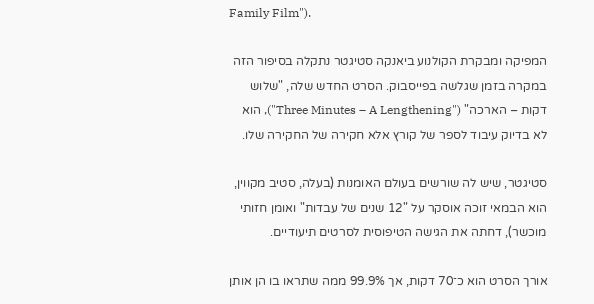Family Film").

המפיקה ומבקרת הקולנוע ביאנקה סטיגטר נתקלה בסיפור הזה במקרה בזמן שגלשה בפייסבוק. הסרט החדש שלה, "שלוש דקות – הארכה" ("Three Minutes – A Lengthening"), הוא לא בדיוק עיבוד לספר של קורץ אלא חקירה של החקירה שלו.

סטיגטר, שיש לה שורשים בעולם האומנות (בעלה, סטיב מקווין, הוא הבמאי זוכה אוסקר על "12 שנים של עבדות" ואומן חזותי מוכשר), דחתה את הגישה הטיפוסית לסרטים תיעודיים.

אורך הסרט הוא כ־70 דקות, אך 99.9% ממה שתראו בו הן אותן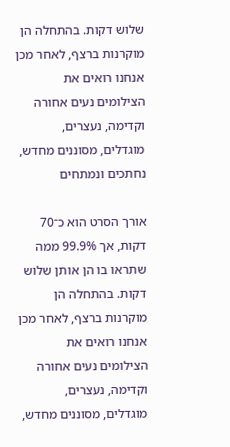שלוש דקות. בהתחלה הן מוקרנות ברצף, לאחר מכן אנחנו רואים את הצילומים נעים אחורה וקדימה, נעצרים, מוגדלים, מסוננים מחדש, נחתכים ונמתחים

אורך הסרט הוא כ־70 דקות, אך 99.9% ממה שתראו בו הן אותן שלוש דקות. בהתחלה הן מוקרנות ברצף, לאחר מכן אנחנו רואים את הצילומים נעים אחורה וקדימה, נעצרים, מוגדלים, מסוננים מחדש,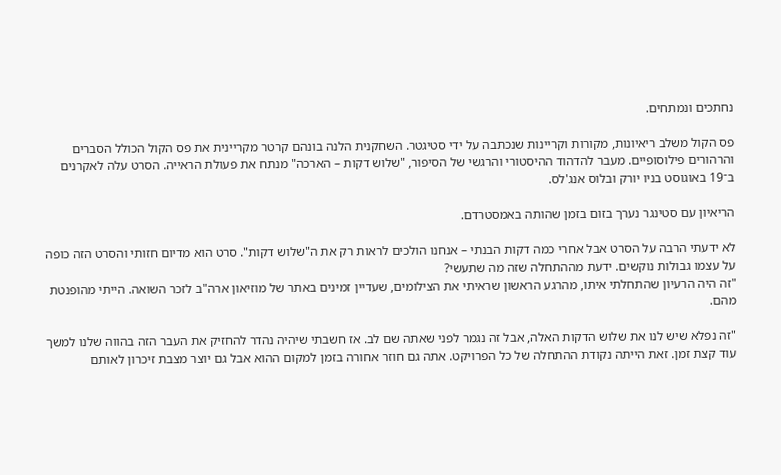נחתכים ונמתחים.

פס הקול משלב ריאיונות, מקורות וקריינות שנכתבה על ידי סטיגטר. השחקנית הלנה בונהם קרטר מקריינית את פס הקול הכולל הסברים והרהורים פילוסופיים. מעבר להדהוד ההיסטורי והרגשי של הסיפור, "שלוש דקות – הארכה" מנתח את פעולת הראייה. הסרט עלה לאקרנים ב־19 באוגוסט בניו יורק ובלוס אנג'לס.

הריאיון עם סטינגר נערך בזום בזמן שהותה באמסטרדם.

לא ידעתי הרבה על הסרט אבל אחרי כמה דקות הבנתי – אנחנו הולכים לראות רק את ה"שלוש דקות". סרט הוא מדיום חזותי והסרט הזה כופה על עצמו גבולות נוקשים. ידעת מההתחלה שזה מה שתעשי?
"זה היה הרעיון שהתחלתי איתו, מהרגע הראשון שראיתי את הצילומים, שעדיין זמינים באתר של מוזיאון ארה"ב לזכר השואה. הייתי מהופנטת מהם.

"זה נפלא שיש לנו את שלוש הדקות האלה, אבל זה נגמר לפני שאתה שם לב. אז חשבתי שיהיה נהדר להחזיק את העבר הזה בהווה שלנו למשך עוד קצת זמן. זאת הייתה נקודת ההתחלה של כל הפרויקט. אתה גם חוזר אחורה בזמן למקום ההוא אבל גם יוצר מצבת זיכרון לאותם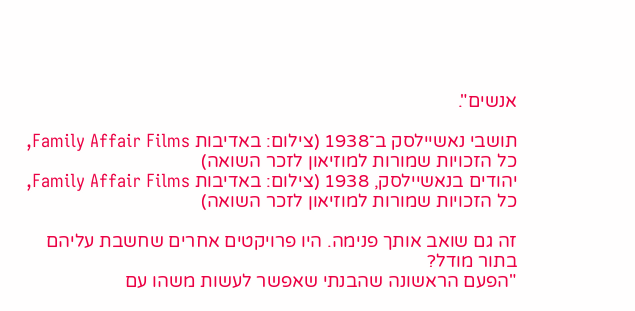אנשים".

תושבי נאשיילסק ב־1938 (צילום: באדיבות Family Affair Films, כל הזכויות שמורות למוזיאון לזכר השואה)
יהודים בנאשיילסק, 1938 (צילום: באדיבות Family Affair Films, כל הזכויות שמורות למוזיאון לזכר השואה)

זה גם שואב אותך פנימה. היו פרויקטים אחרים שחשבת עליהם בתור מודל?
"הפעם הראשונה שהבנתי שאפשר לעשות משהו עם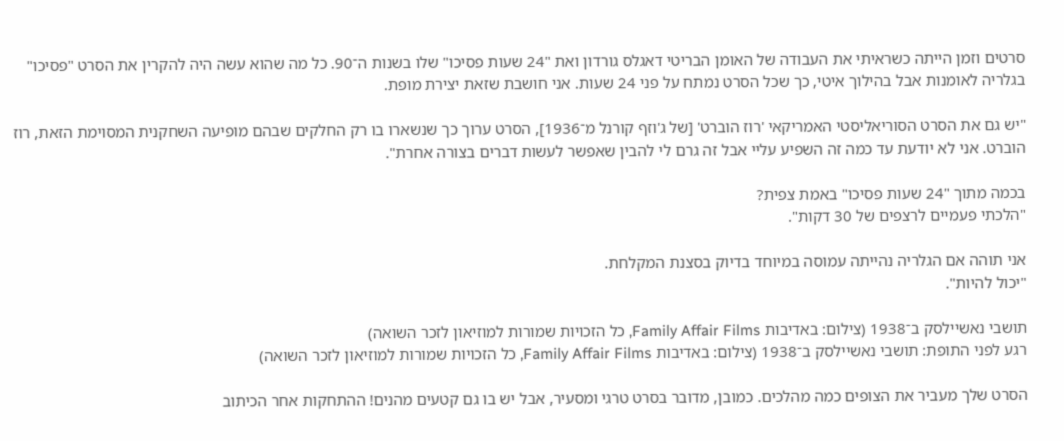סרטים וזמן הייתה כשראיתי את העבודה של האומן הבריטי דאגלס גורדון ואת "24 שעות פסיכו" שלו בשנות ה־90. כל מה שהוא עשה היה להקרין את הסרט "פסיכו" בגלריה לאומנות אבל בהילוך איטי, כך שכל הסרט נמתח על פני 24 שעות. אני חושבת שזאת יצירת מופת.

"יש גם את הסרט הסוריאליסטי האמריקאי 'רוז הוברט' [של ג'וזף קורנל מ־1936], הסרט ערוך כך שנשארו בו רק החלקים שבהם מופיעה השחקנית המסוימת הזאת, רוז הוברט. אני לא יודעת עד כמה זה השפיע עליי אבל זה גרם לי להבין שאפשר לעשות דברים בצורה אחרת".

בכמה מתוך "24 שעות פסיכו" באמת צפית?
"הלכתי פעמיים לרצפים של 30 דקות".

אני תוהה אם הגלריה נהייתה עמוסה במיוחד בדיוק בסצנת המקלחת.
"יכול להיות".

תושבי נאשיילסק ב־1938 (צילום: באדיבות Family Affair Films, כל הזכויות שמורות למוזיאון לזכר השואה)
רגע לפני התופת: תושבי נאשיילסק ב־1938 (צילום: באדיבות Family Affair Films, כל הזכויות שמורות למוזיאון לזכר השואה)

הסרט שלך מעביר את הצופים כמה מהלכים. כמובן, מדובר בסרט טרגי ומסעיר, אבל יש בו גם קטעים מהנים! ההתחקות אחר הכיתוב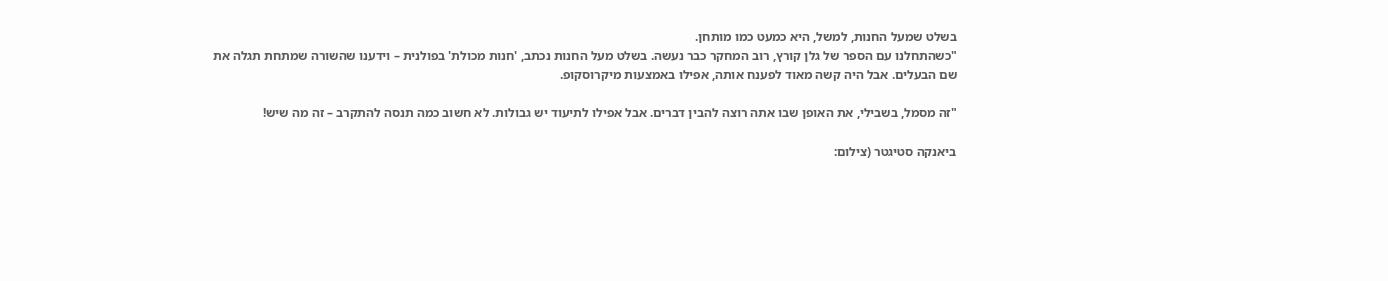בשלט שמעל החנות, למשל, היא כמעט כמו מותחן.
"כשהתחלנו עם הספר של גלן קורץ, רוב המחקר כבר נעשה. בשלט מעל החנות נכתב, 'חנות מכולת' בפולנית – וידענו שהשורה שמתחת תגלה את שם הבעלים. אבל היה קשה מאוד לפענח אותה, אפילו באמצעות מיקרוסקופ.

"זה מסמל, בשבילי, את האופן שבו אתה רוצה להבין דברים. אבל אפילו לתיעוד יש גבולות. לא חשוב כמה תנסה להתקרב – זה מה שיש!

ביאנקה סטיגטר (צילום: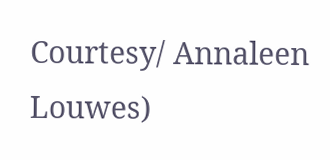Courtesy/ Annaleen Louwes)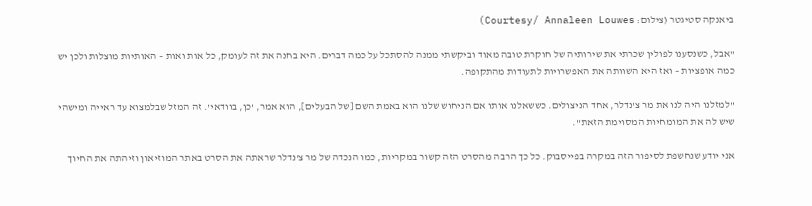ביאנקה סטיגטר (צילום: Courtesy/ Annaleen Louwes)

"אבל, כשנסענו לפולין שכרתי את שירותיה של חוקרת טובה מאוד וביקשתי ממנה להסתכל על כמה דברים. היא בחנה את זה לעומק, כל אות ואות – האותיות מוצלות ולכן יש כמה אופציות – ואז היא השוותה את האפשרויות לתעודות מהתקופה.

"למזלנו היה לנו את מר צ'נדלר, אחד הניצולים. כששאלנו אותו אם הניחוש שלנו הוא באמת השם [של הבעלים], הוא אמר, 'כן, בוודאי'. זה המזל שבלמצוא עד ראייה ומישהי שיש לה את המומחיות המסוימת הזאת".

אני יודע שנחשפת לסיפור הזה במקרה בפייסבוק. כל כך הרבה מהסרט הזה קשור במקריות, כמו הנכדה של מר צ'נדלר שראתה את הסרט באתר המוזיאון וזיהתה את החיוך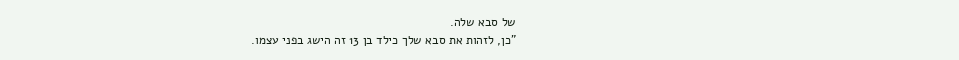של סבא שלה.
"כן, לזהות את סבא שלך כילד בן 13 זה הישג בפני עצמו.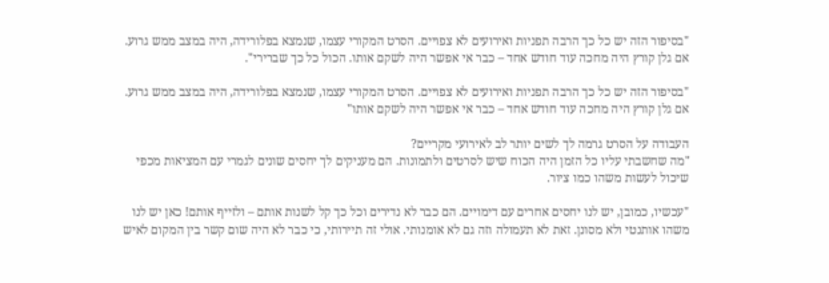"בסיפור הזה יש כל כך הרבה תפניות ואירועים לא צפויים. הסרט המקורי עצמו, שנמצא בפלורידה, היה במצב ממש גרוע. אם גלן קורץ היה מחכה עוד חודש אחד – כבר אי אפשר היה לשקם אותו. הכול כל כך שברירי".

"בסיפור הזה יש כל כך הרבה תפניות ואירועים לא צפויים. הסרט המקורי עצמו, שנמצא בפלורידה, היה במצב ממש גרוע. אם גלן קורץ היה מחכה עוד חודש אחד – כבר אי אפשר היה לשקם אותו"

העבודה על הסרט גרמה לך לשים יותר לב לאירועי מקריים?
"מה שחשבתי עליו כל הזמן היה הכוח שיש לסרטים ולתמונות. הם מעניקים לך יחסים שונים לגמרי עם המציאות מכפי שיכול לעשות משהו כמו ציור.

"עכשיו, כמובן, יש לנו יחסים אחרים עם דימויים. הם כבר לא נדירים וכל כך קל לשנות אותם – ולזייף אותם! כאן יש לנו משהו אותנטי ולא מסונן. זאת לא תעמולה וזה גם לא אומנותי. אולי זה תיירותי, כי כבר לא היה שום קשר בין המקום לאיש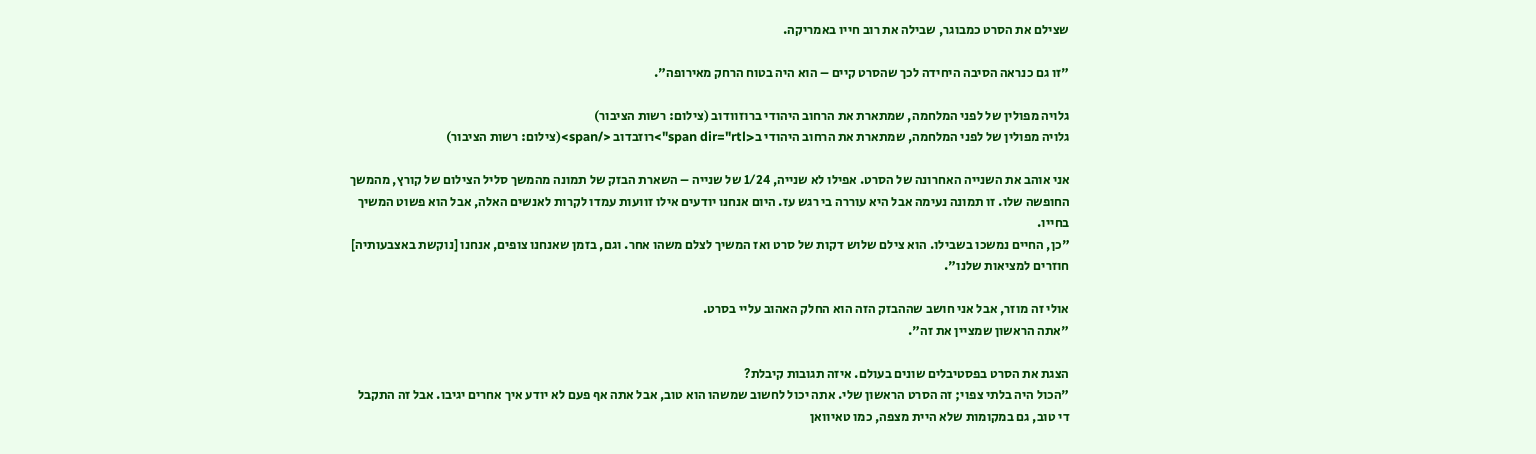שצילם את הסרט כמבוגר, שבילה את רוב חייו באמריקה.

"זו גם כנראה הסיבה היחידה לכך שהסרט קיים – הוא היה בטוח הרחק מאירופה".

גלויה מפולין של לפני המלחמה, שמתארת את הרחוב היהודי ברוזוודוב (צילום: רשות הציבור)
גלויה מפולין של לפני המלחמה, שמתארת את הרחוב היהודי ב<span dir="rtl">רוזבדוב </span>(צילום: רשות הציבור)

אני אוהב את השנייה האחרונה של הסרט. אפילו לא שנייה, 1/24 של שנייה – השארת הבזק של תמונה מהמשך סליל הצילום של קורץ, מהמשך החופשה שלו. זו תמונה נעימה אבל היא עוררה בי רגש עז. היום אנחנו יודעים אילו זוועות עמדו לקרות לאנשים האלה, אבל הוא פשוט המשיך בחייו.
"כן, החיים נמשכו בשבילו. הוא צילם שלוש דקות של סרט ואז המשיך לצלם משהו אחר. וגם, בזמן שאנחנו צופים, אנחנו [נוקשת באצבעותיה] חוזרים למציאות שלנו".

אולי זה מוזר, אבל אני חושב שההבזק הזה הוא החלק האהוב עליי בסרט.
"אתה הראשון שמציין את זה".

הצגת את הסרט בפסטיבלים שונים בעולם. איזה תגובות קיבלת?
"הכול היה בלתי צפוי; זה הסרט הראשון שלי. אתה יכול לחשוב שמשהו הוא טוב, אבל אתה אף פעם לא יודע איך אחרים יגיבו. אבל זה התקבל די טוב, גם במקומות שלא היית מצפה, כמו טאיוואן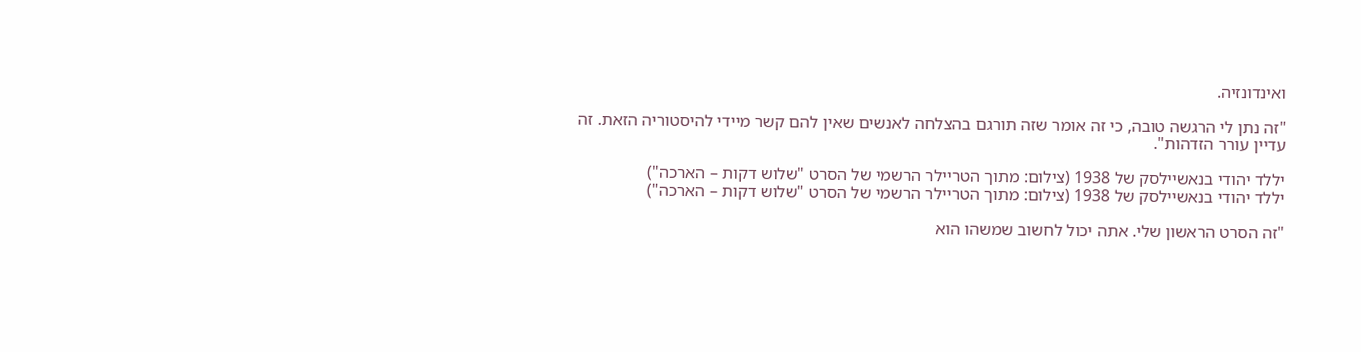ואינדונזיה.

"זה נתן לי הרגשה טובה, כי זה אומר שזה תורגם בהצלחה לאנשים שאין להם קשר מיידי להיסטוריה הזאת. זה עדיין עורר הזדהות".

יללד יהודי בנאשיילסק של 1938 (צילום: מתוך הטריילר הרשמי של הסרט "שלוש דקות – הארכה")
יללד יהודי בנאשיילסק של 1938 (צילום: מתוך הטריילר הרשמי של הסרט "שלוש דקות – הארכה")

"זה הסרט הראשון שלי. אתה יכול לחשוב שמשהו הוא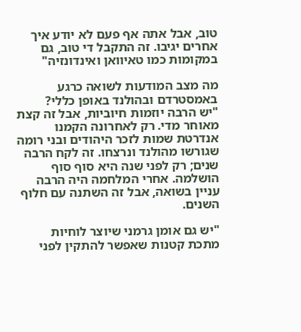טוב, אבל אתה אף פעם לא יודע איך אחרים יגיבו. זה התקבל די טוב, גם במקומות כמו טאיוואן ואינדונזיה"

מה מצב המודעות לשואה כרגע באמסטרדם ובהולנד באופן כללי?
"יש הרבה יוזמות חיוביות, אבל זה קצת מאוחר מדי. רק לאחרונה הקמנו אנדרטת שמות לזכר היהודים ובני רומה שגורשו מהולנד ונרצחו. זה לקח הרבה שנים; רק לפני שנה היא סוף סוף הושלמה. אחרי המלחמה היה הרבה עניין בשואה, אבל זה השתנה עם חלוף השנים.

"יש גם אומן גרמני שיוצר לוחיות מתכת קטנות שאפשר להתקין לפני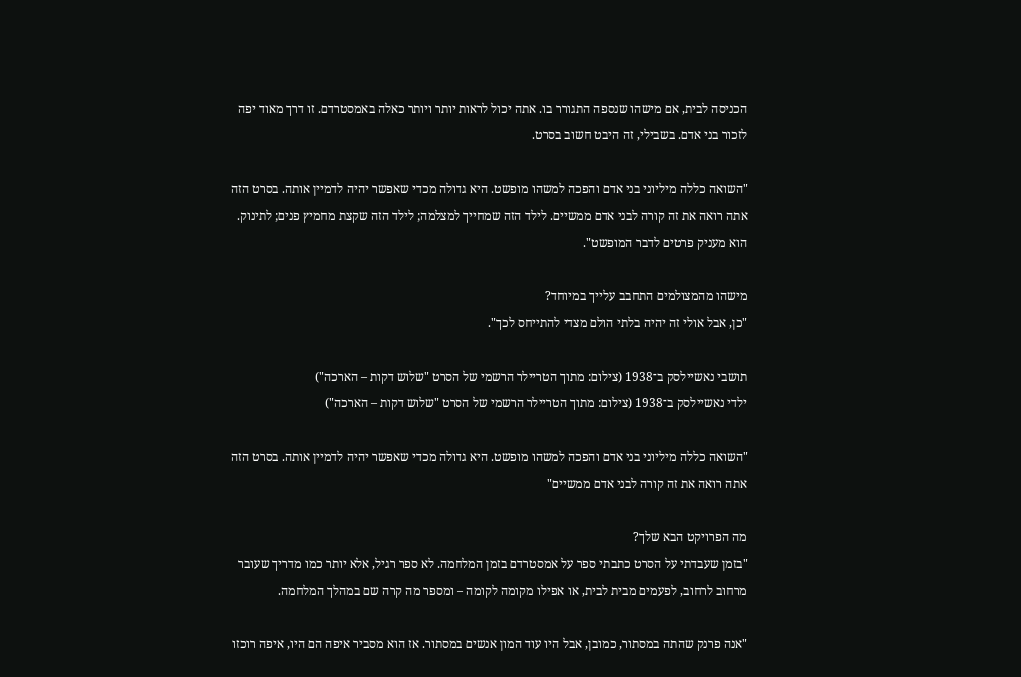הכניסה לבית, אם מישהו שנספה התגורר בו. אתה יכול לראות יותר ויותר כאלה באמסטרדם. זו דרך מאוד יפה לזכור בני אדם. בשבילי, זה היבט חשוב בסרט.

"השואה כללה מיליוני בני אדם והפכה למשהו מופשט. היא גדולה מכדי שאפשר יהיה לדמיין אותה. בסרט הזה אתה רואה את זה קורה לבני אדם ממשיים. לילד הזה שמחייך למצלמה; לילד הזה שקצת מחמיץ פנים; לתינוק. הוא מעניק פרטים לדבר המופשט".

מישהו מהמצולמים התחבב עלייך במיוחד?
"כן, אבל אולי זה יהיה בלתי הולם מצדי להתייחס לכך".

תושבי נאשיילסק ב־1938 (צילום: מתוך הטריילר הרשמי של הסרט "שלוש דקות – הארכה")
ילדי נאשיילסק ב־1938 (צילום: מתוך הטריילר הרשמי של הסרט "שלוש דקות – הארכה")

"השואה כללה מיליוני בני אדם והפכה למשהו מופשט. היא גדולה מכדי שאפשר יהיה לדמיין אותה. בסרט הזה אתה רואה את זה קורה לבני אדם ממשיים"

מה הפרויקט הבא שלך?
"בזמן שעבדתי על הסרט כתבתי ספר על אמסטרדם בזמן המלחמה. לא ספר רגיל, אלא יותר כמו מדריך שעובר מרחוב לרחוב, לפעמים מבית לבית, או אפילו מקומה לקומה – ומספר מה קרה שם במהלך המלחמה.

"אנה פרנק שהתה במסתור, כמובן, אבל היו עוד המון אנשים במסתור. אז הוא מסביר איפה הם היו, איפה רוכזו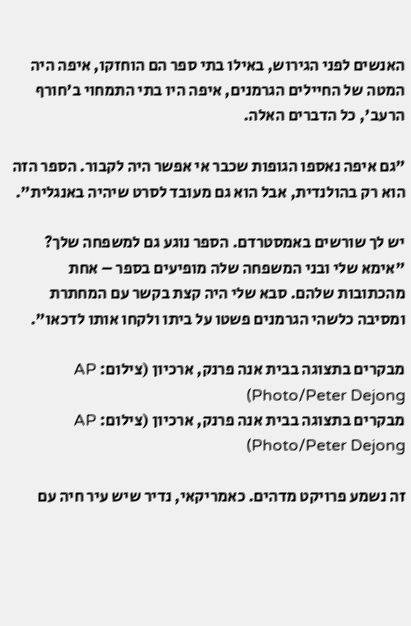האנשים לפני הגירוש, באילו בתי ספר הם הוחזקו, איפה היה המטה של החיילים הגרמנים, איפה היו בתי התמחוי ב'חורף הרעב', כל הדברים האלה.

"גם איפה נאספו הגופות שכבר אי אפשר היה לקבור. הספר הזה הוא רק בהולנדית, אבל הוא גם מעובד לסרט שיהיה באנגלית".

יש לך שורשים באמסטרדם. הספר נוגע גם למשפחה שלך?
"אימא שלי ובני המשפחה שלה מופיעים בספר – אחת מהכתובות שלהם. סבא שלי היה קצת בקשר עם המחתרת ומסיבה כלשהי הגרמנים פשטו על ביתו ולקחו אותו לדכאו".

מבקרים בתצוגה בבית אנה פרנק, ארכיון (צילום: AP Photo/Peter Dejong)
מבקרים בתצוגה בבית אנה פרנק, ארכיון (צילום: AP Photo/Peter Dejong)

זה נשמע פרויקט מדהים. כאמריקאי, נדיר שיש עיר חיה עם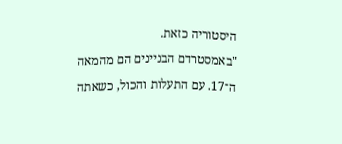היסטוריה כזאת.
"באמסטרדם הבניינים הם מהמאה ה־17. עם התעלות והכול, כשאתה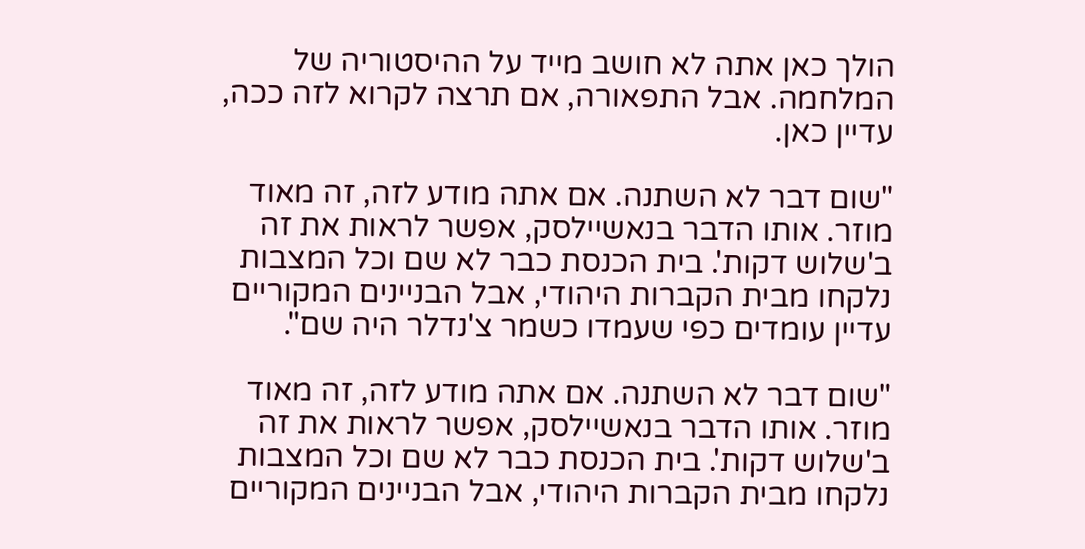הולך כאן אתה לא חושב מייד על ההיסטוריה של המלחמה. אבל התפאורה, אם תרצה לקרוא לזה ככה, עדיין כאן.

"שום דבר לא השתנה. אם אתה מודע לזה, זה מאוד מוזר. אותו הדבר בנאשיילסק, אפשר לראות את זה ב'שלוש דקות'. בית הכנסת כבר לא שם וכל המצבות נלקחו מבית הקברות היהודי, אבל הבניינים המקוריים עדיין עומדים כפי שעמדו כשמר צ'נדלר היה שם".

"שום דבר לא השתנה. אם אתה מודע לזה, זה מאוד מוזר. אותו הדבר בנאשיילסק, אפשר לראות את זה ב'שלוש דקות'. בית הכנסת כבר לא שם וכל המצבות נלקחו מבית הקברות היהודי, אבל הבניינים המקוריים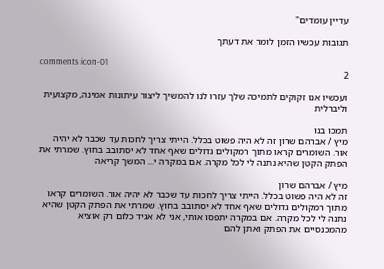עדיין עומדים"

תגובות עכשיו הזמן לומר את דעתך

comments icon-01
2

ועכשיו אנו זקוקים לתמיכה שלך עזרו לנו להמשיך ליצור עיתונות אמינה, מקצועית וליברלית

תמכו בנו
מיץ / אברהם שרון זה לא היה פשוט בכלל. הייתי צריך לחכות עד שכבר לא יהיה אור. השומרים קראו מתוך רמקולים גדולים שאף אחד לא יסתובב בחוץ. שמרתי את הפתק הקטן שהיא נתנה לי לכל מקרה. אם במקרה י... המשך קריאה

מיץ / אברהם שרון
זה לא היה פשוט בכלל. הייתי צריך לחכות עד שכבר לא יהיה אור. השומרים קראו מתוך רמקולים גדולים שאף אחד לא יסתובב בחוץ. שמרתי את הפתק הקטן שהיא נתנה לי לכל מקרה. אם במקרה יתפסו אותי, אני לא אגיד כלום רק אוציא מהמכנסיים את הפתק ואתן להם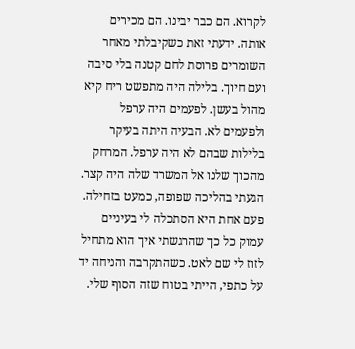לקרוא. הם כבר יבינו. הם מכירים אותה. ידעתי זאת כשקיבלתי מאחר השומרים פרוסת לחם קטנה בלי סיבה ועם חיוך. בלילה היה מתפשט ריח קיא מהול בעשן. לפעמים היה ערפל ולפעמים לא. הבעיה היתה בעיקר בלילות שבהם לא היה ערפל. המרחק מהכוך שלנו אל המשרד שלה היה קצר. הגעתי בהליכה שפופה, כמעט בזחילה. פעם אחת היא הסתכלה לי בעיניים עמוק כל כך שהרגשתי איך הוא מתחיל לזוז לי שם לאט. כשהתקרבה והניחה יד על כתפי, הייתי בטוח שזה הסוף שלי.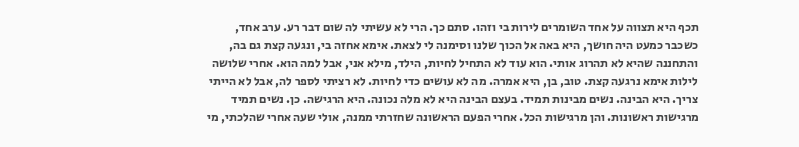תכף היא תצווה על אחד השומרים לירות בי וזהו. סתם כך. הרי לא עשיתי לה שום דבר רע. ערב אחד, כשכבר כמעט היה חושך, היא באה אל הכוך שלנו וסימנה לי לצאת. אימא אחזה בי, ונגעה קצת גם בה, והתחננה שהיא לא תהרוג אותי. הוא עוד לא התחיל לחיות, הילד, מילא אני, אבל למה הוא. אחרי שלושה לילות אימא נרגעה קצת. טוב, בן, היא אמרה. מה לא עושים כדי לחיות. לא רציתי לספר לה, אבל לא הייתי צריך. היא הבינה. נשים מבינות תמיד. בעצם הבינה היא לא מלה נכונה. היא הרגישה. כן. נשים תמיד מרגישות ראשונות. והן מרגישות הכל. אחרי הפעם הראשונה שחזרתי ממנה, אולי שעה אחרי שהלכתי, מי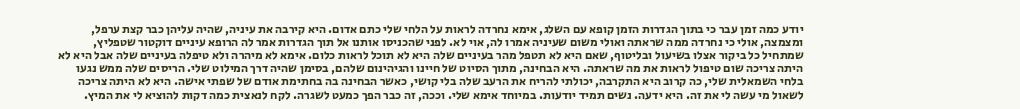יודע כמה זמן עבר כי בתוך הגדרות הזמן קופא עם השלג, אימא נחרדה לראות על הלחי שלי כתם אדום. היא קירבה את עיניה, שהיה עליהן כבר קצת ערפל, ומצמצה, אולי כי נחרדה ממה שראתה ואולי משום שעיניה אמרו לה, אוי לא. לפני שהכניסו אותנו אל תוך הגדרות אמר לה הרופא עיניים דוקטור שטפליץ, שמתחיל כל ביקור אצלו בשיעול ובליטוף, שאם היא לא תטפל מהר בעיניים שלה היא לא תוכל לראות כלום. אימא לא מיהרה ולא טיפלה בעיניים שלה אבל היא לא היתה צריכה שום טיפול לראות את מה שראתה. היא הבחינה, מתוך הסיוט של חיינו והגיהינום שלהם, בסימן שהיה דרך המילוט שלי. הריסים שלה ממש נגעו בלחי השמאלית שלי, כה קרוב היא התקרבה, יכולתי להריח את הרעב שלה בלי קושי, כאשר הבחינה בה בחתימת אודם של שפתי אישה. היא לא היתה צריכה לשאול מי עשה לי את זה. היא ידעה. נשים תמיד יודעות. במיוחד אימא שלי. וככה, זה כבר הפך כמעט לשגרה. לקח לנאצית כמה דקות להוציא לי את המיץ.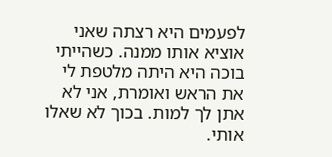לפעמים היא רצתה שאני אוציא אותו ממנה. כשהייתי בוכה היא היתה מלטפת לי את הראש ואומרת, אני לא אתן לך למות. בכוך לא שאלו אותי.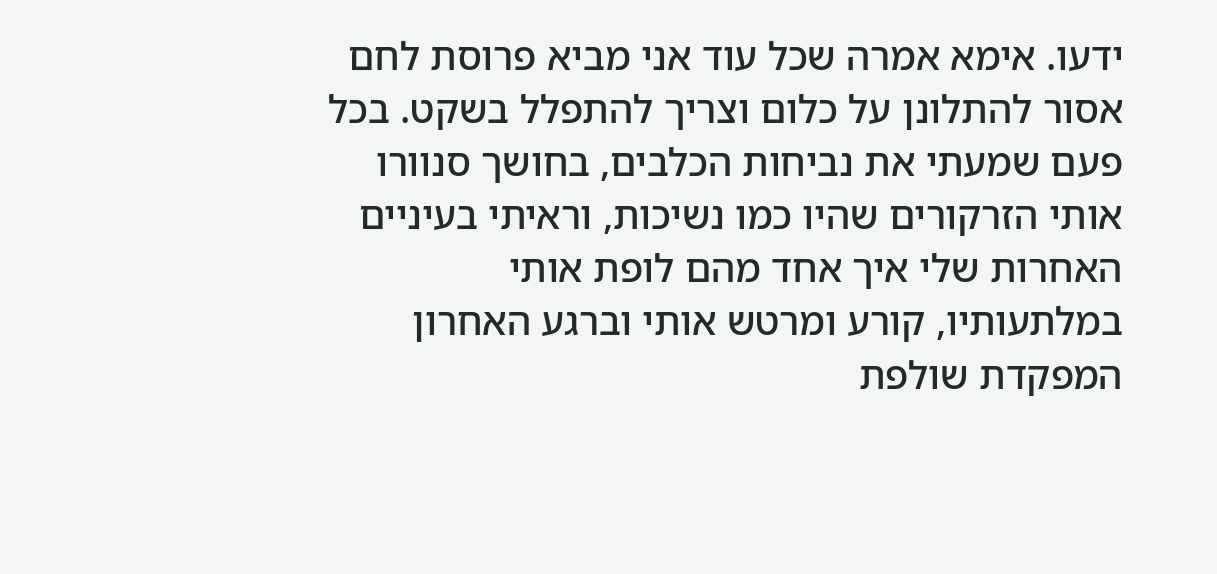ידעו. אימא אמרה שכל עוד אני מביא פרוסת לחם אסור להתלונן על כלום וצריך להתפלל בשקט. בכל פעם שמעתי את נביחות הכלבים, בחושך סנוורו אותי הזרקורים שהיו כמו נשיכות, וראיתי בעיניים האחרות שלי איך אחד מהם לופת אותי במלתעותיו, קורע ומרטש אותי וברגע האחרון המפקדת שולפת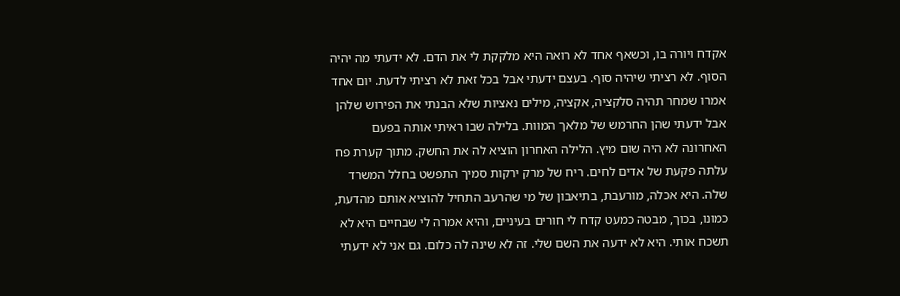אקדח ויורה בו, וכשאף אחד לא רואה היא מלקקת לי את הדם. לא ידעתי מה יהיה הסוף. לא רציתי שיהיה סוף. בעצם ידעתי אבל בכל זאת לא רציתי לדעת. יום אחד אמרו שמחר תהיה סלקציה, אקציה, מילים נאציות שלא הבנתי את הפירוש שלהן אבל ידעתי שהן החרמש של מלאך המוות. בלילה שבו ראיתי אותה בפעם האחרונה לא היה שום מיץ. הלילה האחרון הוציא לה את החשק. מתוך קערת פח עלתה פקעת של אדים לחים. ריח של מרק ירקות סמיך התפשט בחלל המשרד שלה. היא אכלה, מורעבת, בתיאבון של מי שהרעב התחיל להוציא אותם מהדעת, כמונו, בכוך, מבטה כמעט קדח לי חורים בעיניים, והיא אמרה לי שבחיים היא לא תשכח אותי. היא לא ידעה את השם שלי. זה לא שינה לה כלום. גם אני לא ידעתי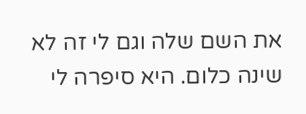את השם שלה וגם לי זה לא שינה כלום. היא סיפרה לי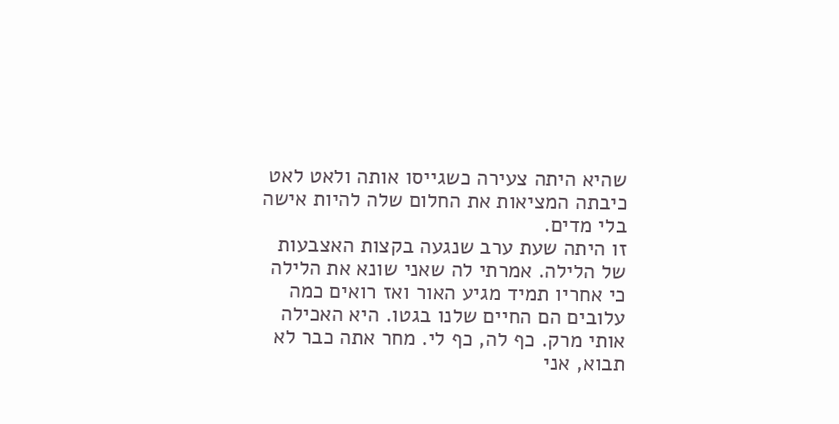שהיא היתה צעירה כשגייסו אותה ולאט לאט כיבתה המציאות את החלום שלה להיות אישה בלי מדים.
זו היתה שעת ערב שנגעה בקצות האצבעות של הלילה. אמרתי לה שאני שונא את הלילה כי אחריו תמיד מגיע האור ואז רואים כמה עלובים הם החיים שלנו בגטו. היא האכילה אותי מרק. כף לה, כף לי. מחר אתה כבר לא תבוא, אני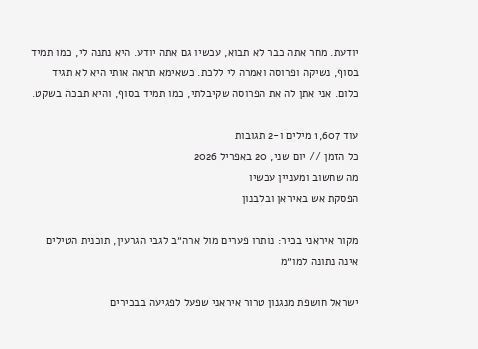יודעת. מחר אתה כבר לא תבוא, עכשיו גם אתה יודע. היא נתנה לי, כמו תמיד בסוף, נשיקה ופרוסה ואמרה לי ללכת. כשאימא תראה אותי היא לא תגיד כלום. אני אתן לה את הפרוסה שקיבלתי, כמו תמיד בסוף, והיא תבכה בשקט.

עוד 1,607 מילים ו-2 תגובות
כל הזמן // יום שני, 20 באפריל 2026
מה שחשוב ומעניין עכשיו
הפסקת אש באיראן ובלבנון

מקור איראני בכיר: נותרו פערים מול ארה״ב לגבי הגרעין, תוכנית הטילים אינה נתונה למו״מ

ישראל חושפת מנגנון טרור איראני שפעל לפגיעה בבכירים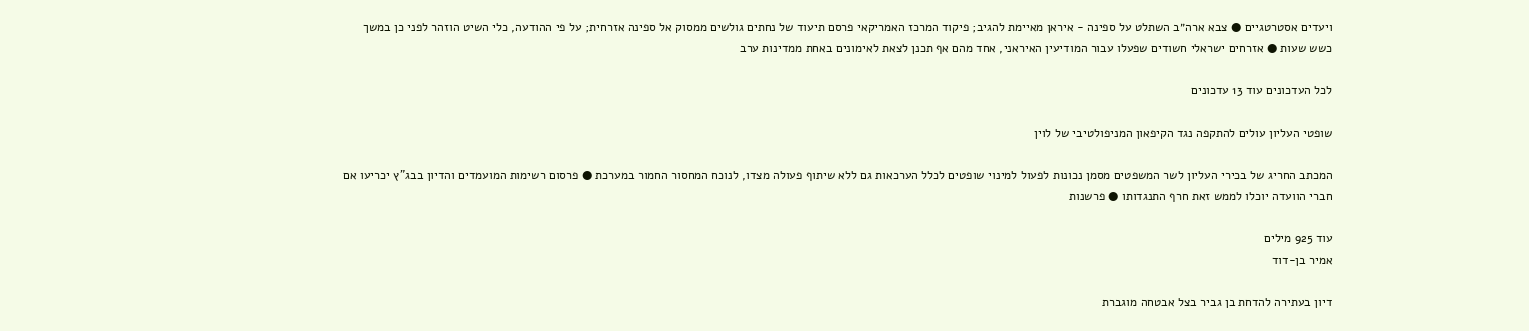ויעדים אסטרטגיים ● צבא ארה״ב השתלט על ספינה - איראן מאיימת להגיב; פיקוד המרכז האמריקאי פרסם תיעוד של נחתים גולשים ממסוק אל ספינה אזרחית; על פי ההודעה, כלי השיט הוזהר לפני כן במשך כשש שעות ● אזרחים ישראלי חשודים שפעלו עבור המודיעין האיראני, אחד מהם אף תכנן לצאת לאימונים באחת ממדינות ערב

לכל העדכונים עוד 13 עדכונים

שופטי העליון עולים להתקפה נגד הקיפאון המניפולטיבי של לוין

המכתב החריג של בכירי העליון לשר המשפטים מסמן נכונות לפעול למינוי שופטים לכלל הערכאות גם ללא שיתוף פעולה מצדו, לנוכח המחסור החמור במערכת ● פרסום רשימות המועמדים והדיון בבג"ץ יכריעו אם חברי הוועדה יוכלו לממש זאת חרף התנגדותו ● פרשנות

עוד 925 מילים
אמיר בן-דוד

דיון בעתירה להדחת בן גביר בצל אבטחה מוגברת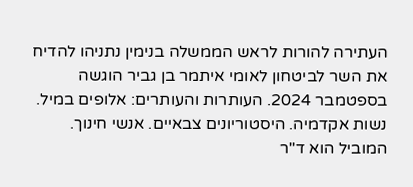העתירה להורות לראש הממשלה בנימין נתניהו להדיח את השר לביטחון לאומי איתמר בן גביר הוגשה בספטמבר 2024. העותרות והעותרים: אלופים במיל. נשות אקדמיה. היסטוריונים צבאיים. אנשי חינוך. המוביל הוא ד"ר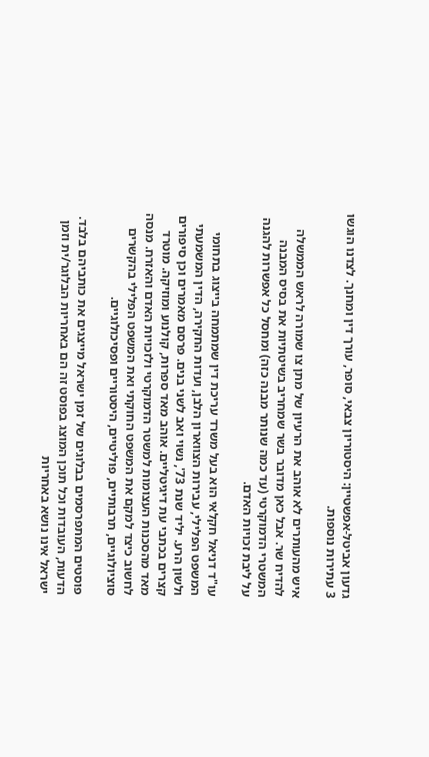גדעון אביטל-אפשטיין: היסטוריון צבאי, סופר, עורך דין ומחנך. לצדנו הוגשו 3 עתירות נוספות.

איש מהעותרים לא אוהב את הרעיון של מתן צו שמורה לראש הממשלה להדיח שר. אבל כאן מדובר בשר שמחריב בשיטתיות את בסיס המבנה המשטרי הדמוקרטי (עד כמה שנותר מבנה כזה) ומחסל כל אפשרות להגנה על ליבת זכויות האדם.

עו"ד דניאל חקלאי הוא בעל משרד עריכת דין שמתמחה בייצוג בתחומי המשפט הפלילי, עבירות הצווארון הלבן, ועדות החקירה, הדין המשמעתי ולשון הרע. יליד שנת 73', נשוי ואב לשני בנים. פרסם מאמרים וכן סיפורים קצרים בכתבי עת דיגיטליים. אוהב מאד ספרות, קולנוע ומוזיקה. מוטרד מאד מהסכנות העצומות למשטר הדמוקרטי ולזכויות האדם והאזרח. מנסה לחשוב כיצד למקם את המשפט החוקתי ואת המשפט הפלילי בהקשרים סוציולוגיים, תרבותיים, פוליטיים, היסטוריים ופסיכולוגיים.

פוסטים המתפרסמים בבלוגים של זמן ישראל מייצגים את כותביהם בלבד. הדעות, העובדות וכל תוכן המוצג בפוסט זה הם באחריות הבלוגר/ית וזמן ישראל אינו נושא באחריות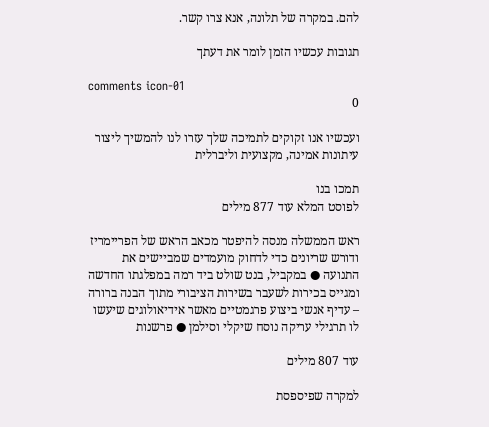להם. במקרה של תלונה, אנא צרו קשר.

תגובות עכשיו הזמן לומר את דעתך

comments icon-01
0

ועכשיו אנו זקוקים לתמיכה שלך עזרו לנו להמשיך ליצור עיתונות אמינה, מקצועית וליברלית

תמכו בנו
לפוסט המלא עוד 877 מילים

ראש הממשלה מנסה להיפטר מכאב הראש של הפריימריז ודורש שריונים כדי לדחוק מועמדים שמביישים את התנועה ● במקביל, בנט שולט ביד רמה במפלגתו החדשה ומגייס בכירות לשעבר בשירות הציבורי מתוך הבנה ברורה – עדיף אנשי ביצוע פרגמטיים מאשר אידיאולוגים שיעשו לו תרגילי עריקה נוסח שיקלי וסילמן ● פרשנות

עוד 807 מילים

למקרה שפיספסת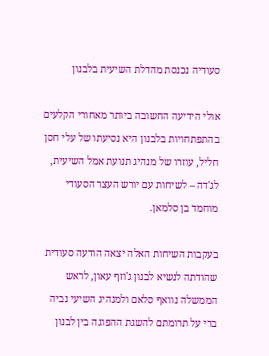סעודיה נכנסת מהדלת השיעית בלבנון

אולי הידיעה החשובה ביותר מאחורי הקלעים בהתפתחויות בלבנון היא נסיעתו של עלי חסן חליל, עוזרו של מנהיג תנועת אמל השיעית, לג'דה – לשיחות עם יורש העצר הסעודי מוחמד בן סלמאן.

בעקבות השיחות האלה יצאה הודעה סעודית שהודתה לנשיא לבנון ג'וזף עאון, לראש הממשלה נוואף סלאם ולמנהיג השיעי נביה ברי על תרומתם להשגת ההפוגה בין לבנון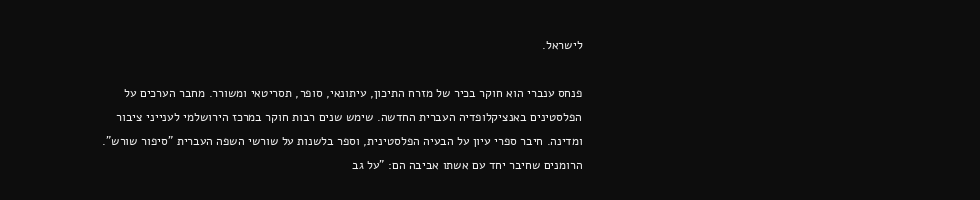לישראל.

פנחס ענברי הוא חוקר בכיר של מזרח התיכון, עיתונאי, סופר, תסריטאי ומשורר. מחבר הערכים על הפלסטינים באנציקלופדיה העברית החדשה. שימש שנים רבות חוקר במרכז הירושלמי לענייני ציבור ומדינה. חיבר ספרי עיון על הבעיה הפלסטינית, וספר בלשנות על שורשי השפה העברית "סיפור שורש". הרומנים שחיבר יחד עם אשתו אביבה הם: "על גב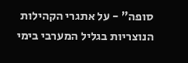סופה" - על אתגרי הקהילות הנוצריות בגליל המערבי בימי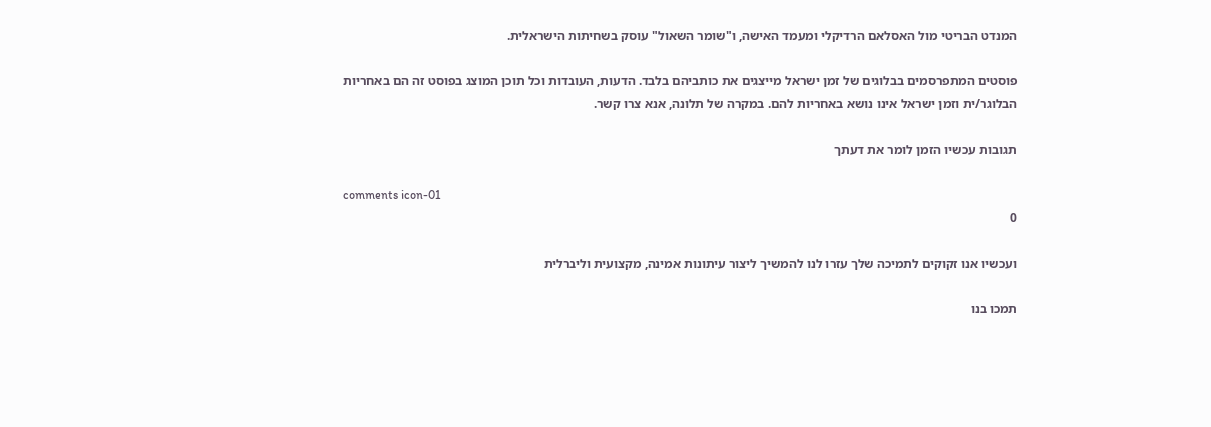המנדט הבריטי מול האסלאם הרדיקלי ומעמד האישה, ו"שומר השאול" עוסק בשחיתות הישראלית.

פוסטים המתפרסמים בבלוגים של זמן ישראל מייצגים את כותביהם בלבד. הדעות, העובדות וכל תוכן המוצג בפוסט זה הם באחריות הבלוגר/ית וזמן ישראל אינו נושא באחריות להם. במקרה של תלונה, אנא צרו קשר.

תגובות עכשיו הזמן לומר את דעתך

comments icon-01
0

ועכשיו אנו זקוקים לתמיכה שלך עזרו לנו להמשיך ליצור עיתונות אמינה, מקצועית וליברלית

תמכו בנו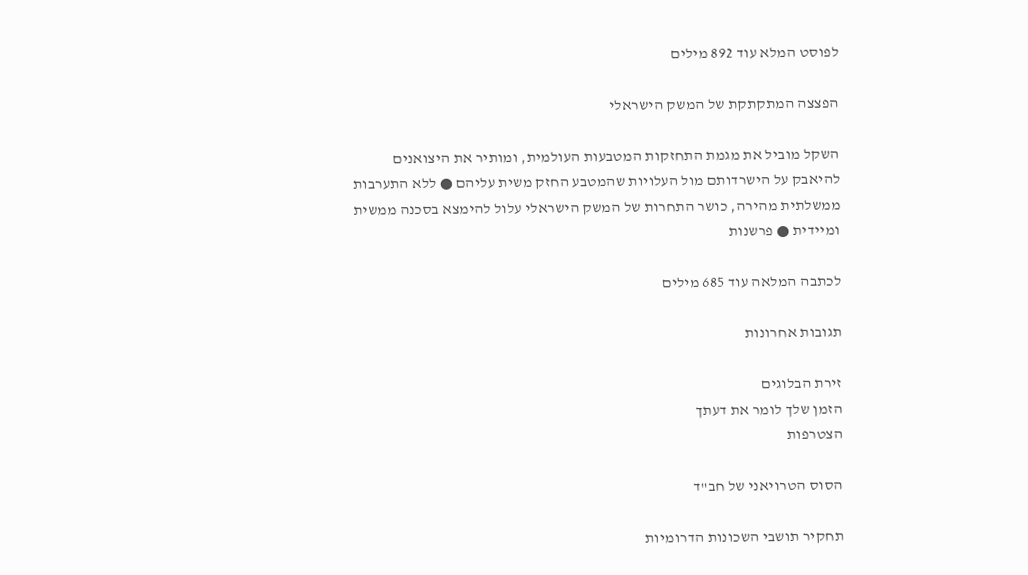לפוסט המלא עוד 892 מילים

הפצצה המתקתקת של המשק הישראלי

השקל מוביל את מגמת התחזקות המטבעות העולמית, ומותיר את היצואנים להיאבק על הישרדותם מול העלויות שהמטבע החזק משית עליהם ● ללא התערבות ממשלתית מהירה, כושר התחרות של המשק הישראלי עלול להימצא בסכנה ממשית ומיידית ● פרשנות

לכתבה המלאה עוד 685 מילים

תגובות אחרונות

זירת הבלוגים
הזמן שלך לומר את דעתך
הצטרפות

הסוס הטרויאני של חב"ד

תחקיר תושבי השכונות הדרומיות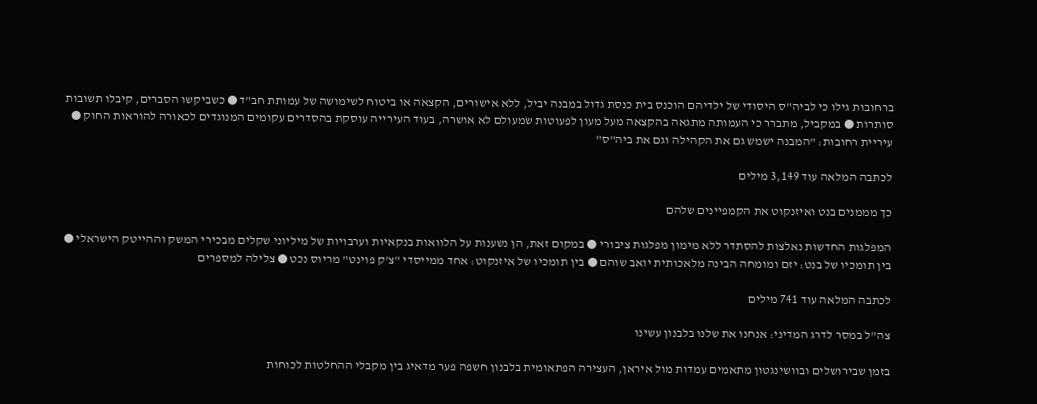ברחובות גילו כי לביה"ס היסודי של ילדיהם הוכנס בית כנסת גדול במבנה יביל, ללא אישורים, הקצאה או ביטוח לשימושה של עמותת חב"ד ● כשביקשו הסברים, קיבלו תשובות סותרות ● במקביל, מתברר כי העמותה מתגאה בהקצאה מעל מעון לפעוטות שמעולם לא אושרה, בעוד העירייה עוסקת בהסדרים עקומים המנוגדים לכאורה להוראות החוק ● עיריית רחובות: "המבנה ישמש גם את הקהילה וגם את ביה"ס"

לכתבה המלאה עוד 3,149 מילים

כך מממנים בנט ואיזנקוט את הקמפיינים שלהם

המפלגות החדשות נאלצות להסתדר ללא מימון מפלגות ציבורי ● במקום זאת, הן נשענות על הלוואות בנקאיות וערבויות של מיליוני שקלים מבכירי המשק וההייטק הישראלי ● בין תומכיו של בנט: יזם ומומחה הבינה מלאכותית יואב שוהם ● בין תומכיו של איזנקוט: אחד ממייסדי "צ'ק פוינט" מריוס נכט ● צלילה למספרים

לכתבה המלאה עוד 741 מילים

צה"ל במסר לדרג המדיני: אנחנו את שלנו בלבנון עשינו

בזמן שבירושלים ובוושינגטון מתאמים עמדות מול איראן, העצירה הפתאומית בלבנון חשפה פער מדאיג בין מקבלי ההחלטות לכוחות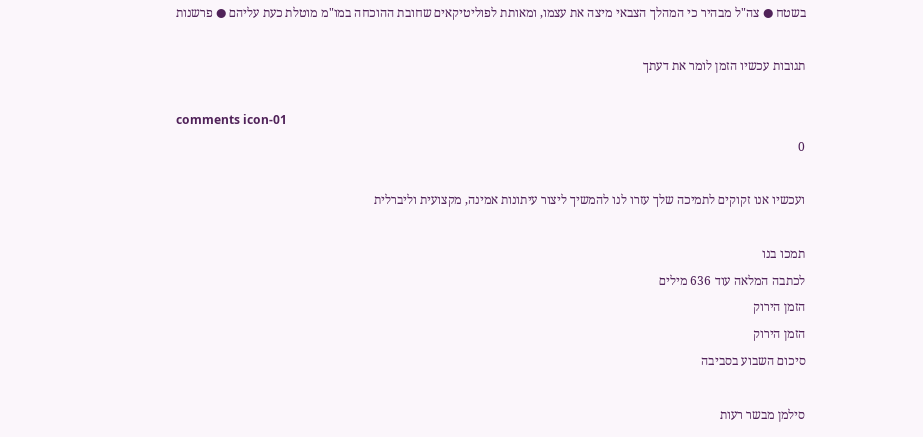בשטח ● צה"ל מבהיר כי המהלך הצבאי מיצה את עצמו, ומאותת לפוליטיקאים שחובת ההוכחה במו"מ מוטלת כעת עליהם ● פרשנות

תגובות עכשיו הזמן לומר את דעתך

comments icon-01
0

ועכשיו אנו זקוקים לתמיכה שלך עזרו לנו להמשיך ליצור עיתונות אמינה, מקצועית וליברלית

תמכו בנו
לכתבה המלאה עוד 636 מילים
הזמן הירוק
הזמן הירוק
סיכום השבוע בסביבה

סילמן מבשר רעות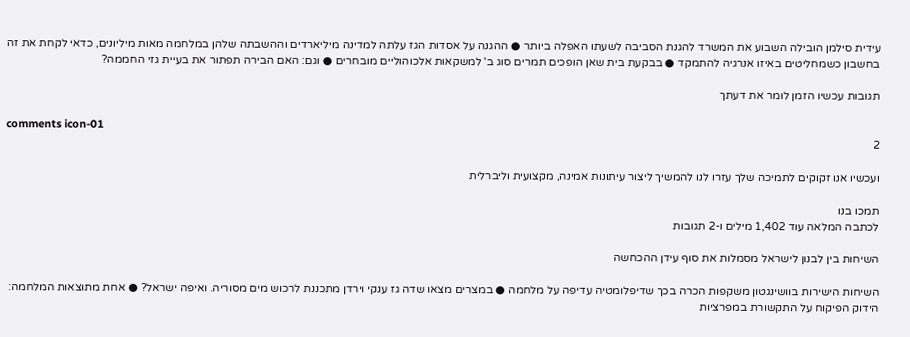עידית סילמן הובילה השבוע את המשרד להגנת הסביבה לשעתו האפלה ביותר ● ההגנה על אסדות הגז עלתה למדינה מיליארדים וההשבתה שלהן במלחמה מאות מיליונים, כדאי לקחת את זה בחשבון כשמחליטים באיזו אנרגיה להתמקד ● בבקעת בית שאן הופכים תמרים סוג ב' למשקאות אלכוהוליים מובחרים ● וגם: האם הבירה תפתור את בעיית גזי החממה?

תגובות עכשיו הזמן לומר את דעתך

comments icon-01
2

ועכשיו אנו זקוקים לתמיכה שלך עזרו לנו להמשיך ליצור עיתונות אמינה, מקצועית וליברלית

תמכו בנו
לכתבה המלאה עוד 1,402 מילים ו-2 תגובות

השיחות בין לבנון לישראל מסמלות את סוף עידן ההכחשה

השיחות הישירות בוושינגטון משקפות הכרה בכך שדיפלומטיה עדיפה על מלחמה ● במצרים מצאו שדה גז ענקי וירדן מתכננת לרכוש מים מסוריה. ואיפה ישראל? ● אחת מתוצאות המלחמה: הידוק הפיקוח על התקשורת במפרציות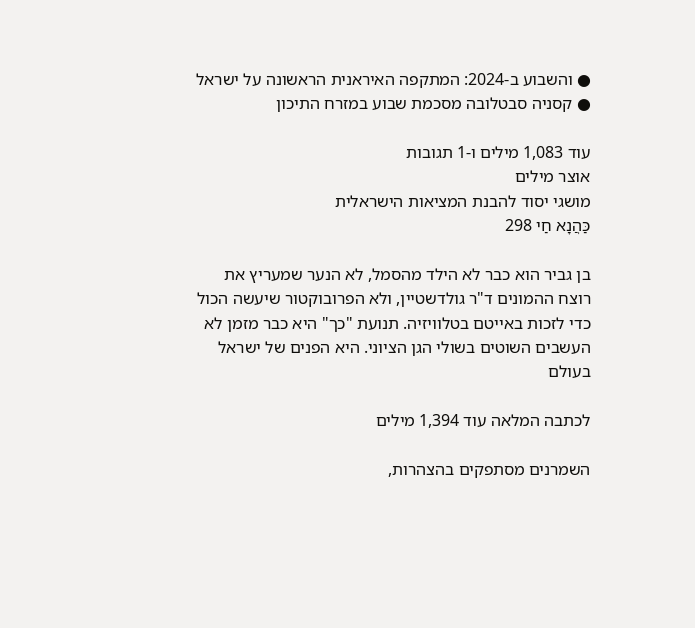● והשבוע ב-2024: המתקפה האיראנית הראשונה על ישראל ● קסניה סבטלובה מסכמת שבוע במזרח התיכון

עוד 1,083 מילים ו-1 תגובות
אוצר מילים
מושגי יסוד להבנת המציאות הישראלית
כַּהֲנָא חַי 298

בן גביר הוא כבר לא הילד מהסמל, לא הנער שמעריץ את רוצח ההמונים ד"ר גולדשטיין, ולא הפרובוקטור שיעשה הכול כדי לזכות באייטם בטלוויזיה. תנועת "כך" היא כבר מזמן לא העשבים השוטים בשולי הגן הציוני. היא הפנים של ישראל בעולם

לכתבה המלאה עוד 1,394 מילים

השמרנים מסתפקים בהצהרות,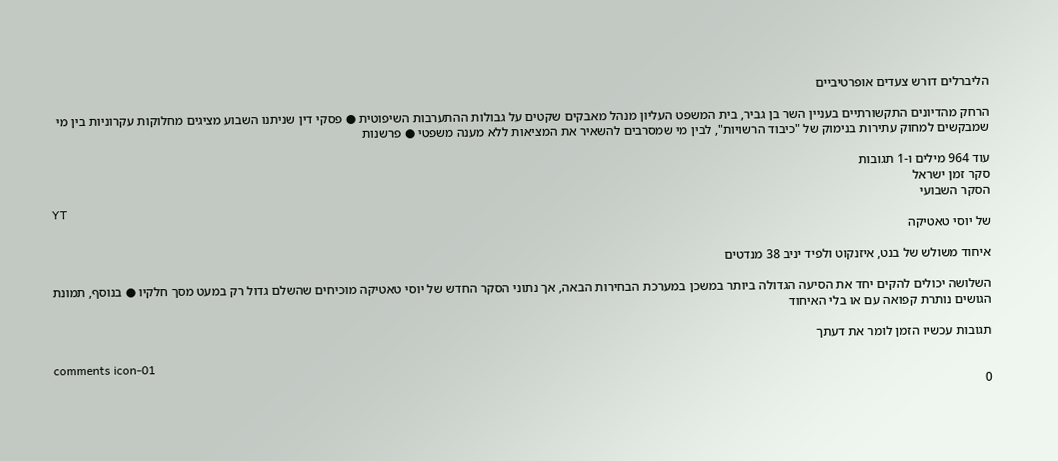הליברלים דורש צעדים אופרטיביים

הרחק מהדיונים התקשורתיים בעניין השר בן גביר, בית המשפט העליון מנהל מאבקים שקטים על גבולות ההתערבות השיפוטית ● פסקי דין שניתנו השבוע מציגים מחלוקות עקרוניות בין מי שמבקשים למחוק עתירות בנימוק של "כיבוד הרשויות", לבין מי שמסרבים להשאיר את המציאות ללא מענה משפטי ● פרשנות

עוד 964 מילים ו-1 תגובות
סקר זמן ישראל
הסקר השבועי
YT
של יוסי טאטיקה

איחוד משולש של בנט, איזנקוט ולפיד יניב 38 מנדטים

השלושה יכולים להקים יחד את הסיעה הגדולה ביותר במשכן במערכת הבחירות הבאה, אך נתוני הסקר החדש של יוסי טאטיקה מוכיחים שהשלם גדול רק במעט מסך חלקיו ● בנוסף, תמונת הגושים נותרת קפואה עם או בלי האיחוד

תגובות עכשיו הזמן לומר את דעתך

comments icon-01
0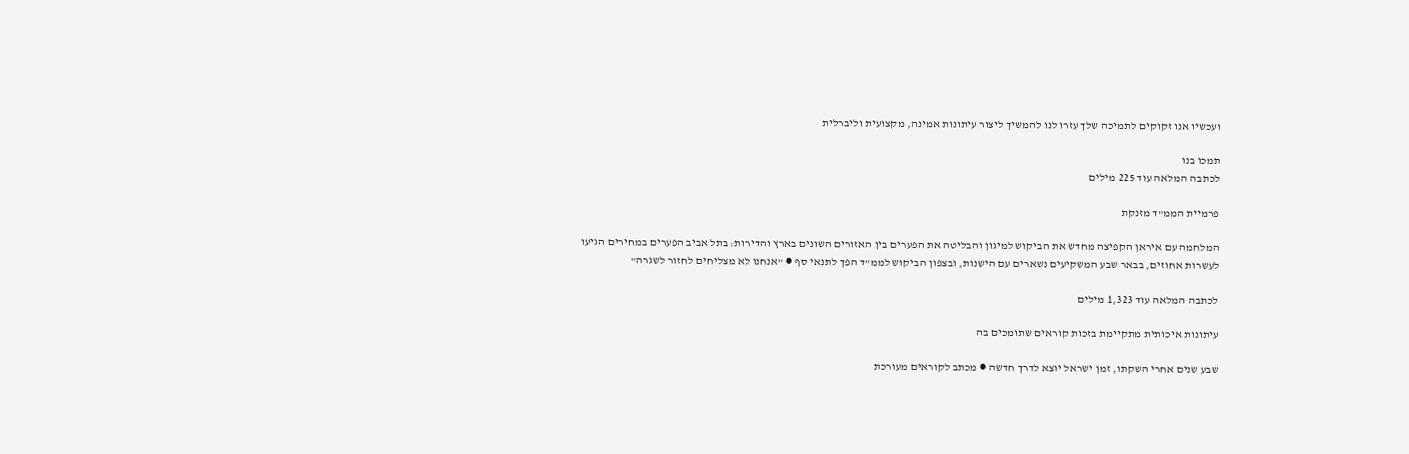ועכשיו אנו זקוקים לתמיכה שלך עזרו לנו להמשיך ליצור עיתונות אמינה, מקצועית וליברלית

תמכו בנו
לכתבה המלאה עוד 225 מילים

פרמיית הממ"ד מזנקת

המלחמה עם איראן הקפיצה מחדש את הביקוש למיגון והבליטה את הפערים בין האזורים השונים בארץ והדירות: בתל אביב הפערים במחירים הגיעו לעשרות אחוזים, בבאר שבע המשקיעים נשארים עם הישנות, ובצפון הביקוש לממ"ד הפך לתנאי סף ● "אנחנו לא מצליחים לחזור לשגרה"

לכתבה המלאה עוד 1,323 מילים

עיתונות איכותית מתקיימת בזכות קוראים שתומכים בה

שבע שנים אחרי השקתו, זמן ישראל יוצא לדרך חדשה ● מכתב לקוראים מעורכת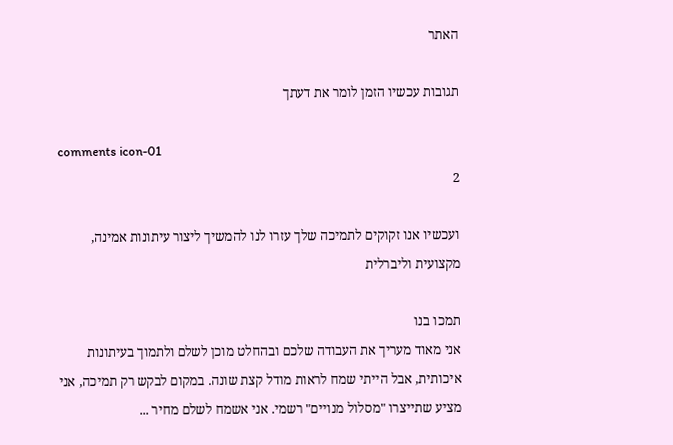האתר

תגובות עכשיו הזמן לומר את דעתך

comments icon-01
2

ועכשיו אנו זקוקים לתמיכה שלך עזרו לנו להמשיך ליצור עיתונות אמינה, מקצועית וליברלית

תמכו בנו
אני מאוד מעריך את העבודה שלכם ובהחלט מוכן לשלם ולתמוך בעיתונות איכותית, אבל הייתי שמח לראות מודל קצת שונה. במקום לבקש רק תמיכה, אני מציע שתייצרו "מסלול מנויים" רשמי. אני אשמח לשלם מחיר ...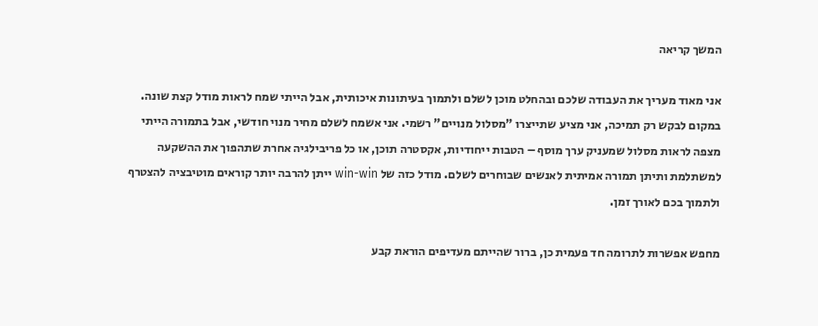המשך קריאה

אני מאוד מעריך את העבודה שלכם ובהחלט מוכן לשלם ולתמוך בעיתונות איכותית, אבל הייתי שמח לראות מודל קצת שונה. במקום לבקש רק תמיכה, אני מציע שתייצרו "מסלול מנויים" רשמי. אני אשמח לשלם מחיר מנוי חודשי, אבל בתמורה הייתי מצפה לראות מסלול שמעניק ערך מוסף – הטבות ייחודיות, אקסטרה תוכן, או כל פריבילגיה אחרת שתהפוך את ההשקעה למשתלמת ותיתן תמורה אמיתית לאנשים שבוחרים לשלם. מודל כזה של win-win ייתן להרבה יותר קוראים מוטיבציה להצטרף ולתמוך בכם לאורך זמן.

מחפש אפשרות לתרומה חד פעמית כן, ברור שהייתם מעדיפים הוראת קבע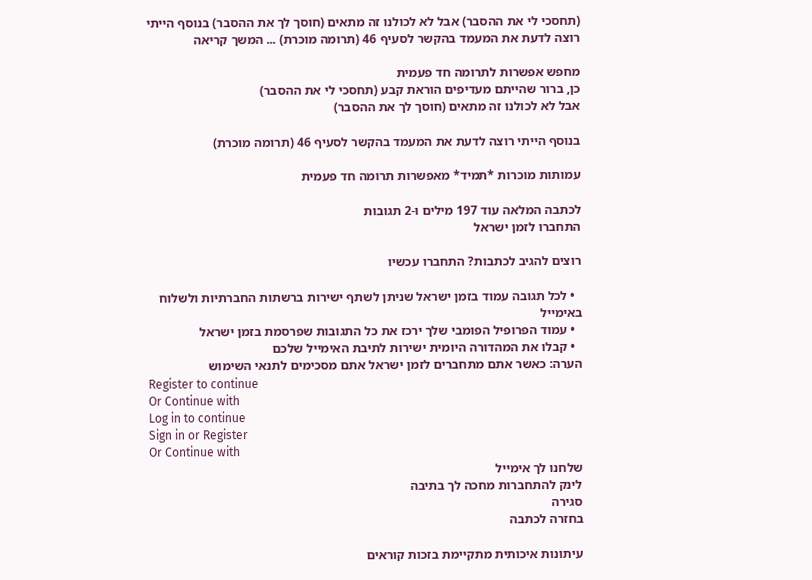(תחסכי לי את ההסבר) אבל לא לכולנו זה מתאים (חוסך לך את ההסבר) בנוסף הייתי רוצה לדעת את המעמד בהקשר לסעיף 46 (תרומה מוכרת) ... המשך קריאה

מחפש אפשרות לתרומה חד פעמית
כן, ברור שהייתם מעדיפים הוראת קבע (תחסכי לי את ההסבר)
אבל לא לכולנו זה מתאים (חוסך לך את ההסבר)

בנוסף הייתי רוצה לדעת את המעמד בהקשר לסעיף 46 (תרומה מוכרת)

עמותות מוכרות *תמיד* מאפשרות תרומה חד פעמית

לכתבה המלאה עוד 197 מילים ו-2 תגובות
התחברו לזמן ישראל

רוצים להגיב לכתבות? התחברו עכשיו

  • לכל תגובה עמוד בזמן ישראל שניתן לשתף ישירות ברשתות החברתיות ולשלוח באימייל
  • עמוד הפרופיל הפומבי שלך ירכז את כל התגובות שפרסמת בזמן ישראל
  • קבלו את המהדורה היומית ישירות לתיבת האימייל שלכם
הערה: כאשר אתם מתחברים לזמן ישראל אתם מסכימים לתנאי השימוש
Register to continue
Or Continue with
Log in to continue
Sign in or Register
Or Continue with
שלחנו לך אימייל
לינק להתחברות מחכה לך בתיבה
סגירה
בחזרה לכתבה

עיתונות איכותית מתקיימת בזכות קוראים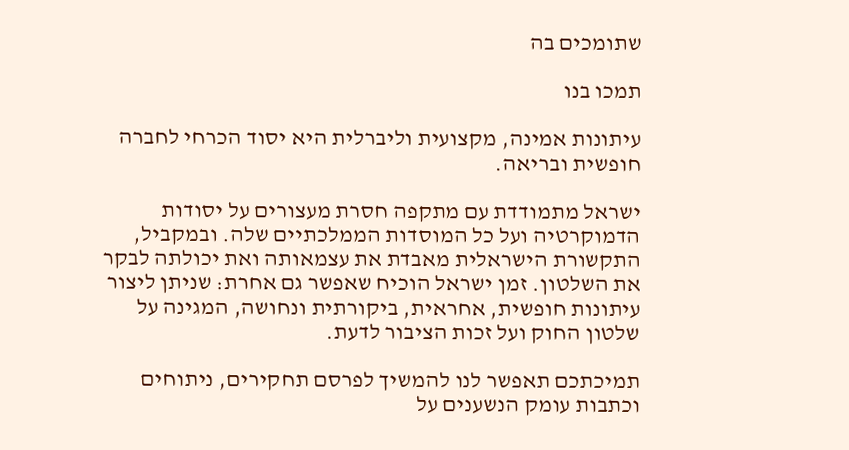שתומכים בה

תמכו בנו

עיתונות אמינה, מקצועית וליברלית היא יסוד הכרחי לחברה חופשית ובריאה.

ישראל מתמודדת עם מתקפה חסרת מעצורים על יסודות הדמוקרטיה ועל כל המוסדות הממלכתיים שלה. ובמקביל, התקשורת הישראלית מאבדת את עצמאותה ואת יכולתה לבקר את השלטון. זמן ישראל הוכיח שאפשר גם אחרת: שניתן ליצור עיתונות חופשית, אחראית, ביקורתית ונחושה, המגינה על שלטון החוק ועל זכות הציבור לדעת.

תמיכתכם תאפשר לנו להמשיך לפרסם תחקירים, ניתוחים וכתבות עומק הנשענים על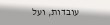עובדות, ועל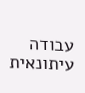עבודה עיתונאית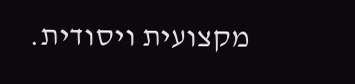מקצועית ויסודית.